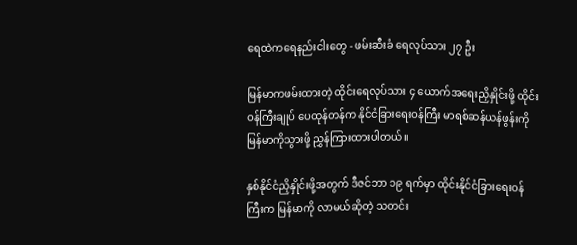ရေထဲကရေနည်းငါးတွေ - ဖမ်းဆီးခံ ရေလုပ်သား ၂၇ ဦး

မြန်မာကဖမ်းထားတဲ့ ထိုင်းရေလုပ်သား ၄ ယောက်အရေးညှိနှိုင်းဖို့ ထိုင်းဝန်ကြီးချုပ် ပေထုန်တန်က နိုင်ငံခြားရေးဝန်ကြီး မာရစ်ဆန်ယန်ဖွန်းကို မြန်မာကိုသွားဖို့ ညွှန်ကြားထားပါတယ်။

နှစ်နိုင်ငံညှိနှိုင်းဖို့အတွက် ဒီဇင်ဘာ ၁၉ ရက်မှာ ထိုင်းနိုင်ငံခြားရေးဝန်ကြီးက မြန်မာကို လာမယ်ဆိုတဲ့ သတင်း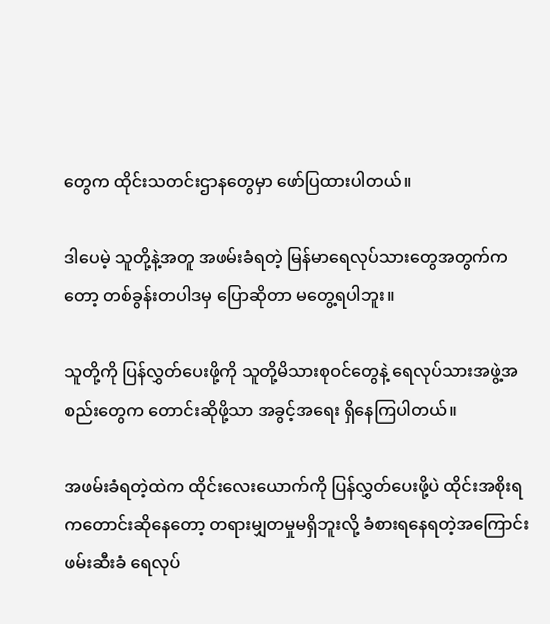တွေက ထိုင်းသတင်းဌာနတွေမှာ ဖော်ပြထားပါတယ်။

ဒါပေမဲ့ သူတို့နဲ့အတူ အဖမ်းခံရတဲ့ မြန်မာရေလုပ်သားတွေအတွက်ကတော့ တစ်ခွန်းတပါဒမှ ပြောဆိုတာ မတွေ့ရပါဘူး။

သူတို့ကို ပြန်လွှတ်ပေးဖို့ကို သူတို့မိသားစုဝင်တွေနဲ့ ရေလုပ်သားအဖွဲ့အစည်းတွေက တောင်းဆိုဖို့သာ အခွင့်အရေး ရှိနေကြပါတယ်။

အဖမ်းခံရတဲ့ထဲက ထိုင်းလေးယောက်ကို ပြန်လွှတ်ပေးဖို့ပဲ ထိုင်းအစိုးရကတောင်းဆိုနေတော့ တရားမျှတမှုမရှိဘူးလို့ ခံစားရနေရတဲ့အကြောင်း ဖမ်းဆီးခံ ရေလုပ်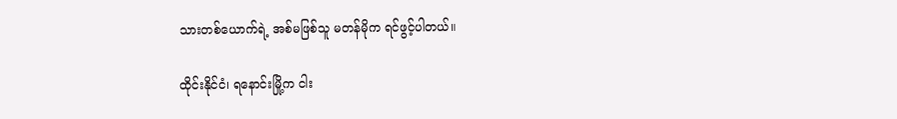သားတစ်ယောက်ရဲ့ အစ်မဖြစ်သူ မတန်မိုက ရင်ဖွင့်ပါတယ်။

ထိုင်းနိုင်ငံ၊ ရနောင်းမြို့က ငါး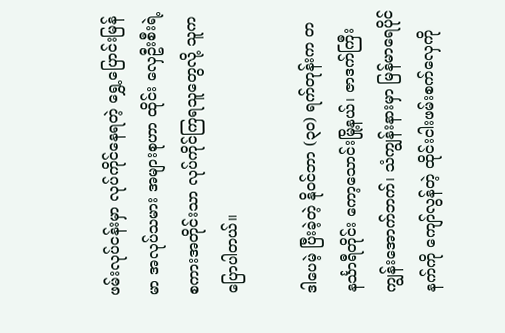ဖမ်းလုပ်ငန်းမှာ လုပ်ကိုင်နေရတဲ့ ရွှေ့ပြောင်းမြန်မာ အလုပ်သမား အများစုဟာ ထိုင်း လှေဦးစီးရဲ့ စကားအတိုင်းသာ လုပ်ကိုင်ကြရသူတွေလို့ သူကပြောပါတယ်။

ဒါပေမဲ့ ပြီးခဲ့တဲ့ နိုဝင်ဘာ (၃၀) ရက်တုန်းက တနင်္သာရီတိုင်း ကော့သောင်းမြို့နယ်၊ ဇာဒက်ကြီးကျွန်းအောက်ဘက်၊ သံကျွန်းနားမှာ မြန်မာရေပိုင်နက်ကို ကျော်လွန်တဲ့ ထိုင်းငါးဖမ်းစက်လှေကို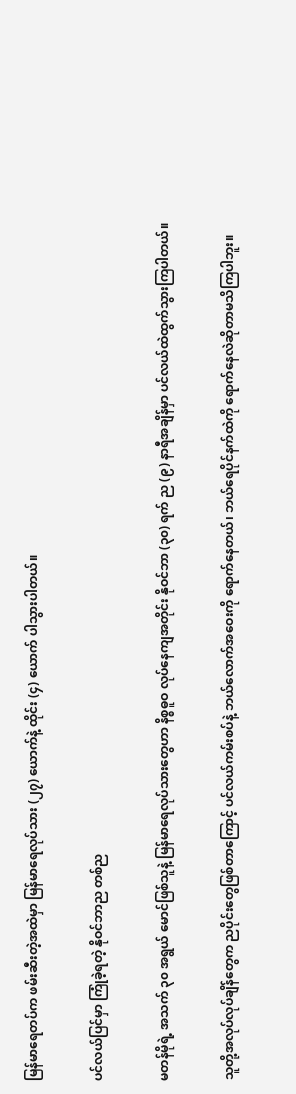မြန်မာရေတပ်က ဖမ်းဆီးတဲ့အထဲမှာ မြန်မာရေလုပ်သား (၂၇) ယောက်နဲ့ ထိုင်း (၄) ယောက် ပါသွားပါတယ်။

ပင်လယ်ပြင်မှာ ကြုံခဲ့ရတဲ့ နိုဝင်ဘာည တစ်ည

မတန်မိုရဲ့ အသက် ၃၀ အရွယ် မောင်ဖြစ်သူနဲ့ မြန်မာရေလုပ်သားတွေဟာ နိစ္စဓူဝ လုပ်နေကျအတိုင်း နိုဝင်ဘာ (၃၀) ရက် ည (၉) နာရီအချိန်မှာ ပင်လယ်ထဲထွက်သွားကြပါတယ်။

သူတို့အလုပ်လုပ်ချိန်တွေက ညပိုင်းတွေဖြစ်တာကြောင့် ပင်လယ်ကမ်းစပ်နဲ့ ဘယ်လောက်အဝေးကို ရောက်နေတယ်၊ ဘယ်ရေပိုင်နက်ထဲကို ရောက်နေလဲဆိုတာမသိကြပါဘူး။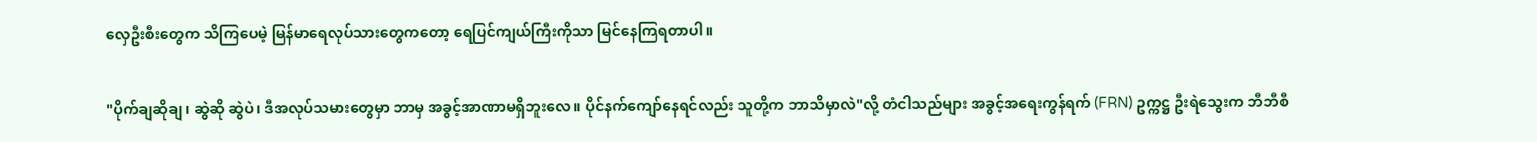လှေဦးစီးတွေက သိကြပေမဲ့ မြန်မာရေလုပ်သားတွေကတော့ ရေပြင်ကျယ်ကြီးကိုသာ မြင်နေကြရတာပါ။

"ပိုက်ချဆိုချ၊ ဆွဲဆို ဆွဲပဲ၊ ဒီအလုပ်သမားတွေမှာ ဘာမှ အခွင့်အာဏာမရှိဘူးလေ။ ပိုင်နက်ကျော်နေရင်လည်း သူတို့က ဘာသိမှာလဲ"လို့ တံငါသည်များ အခွင့်အရေးကွန်ရက် (FRN) ဥက္ကဋ္ဌ ဦးရဲသွေးက ဘီဘီစီ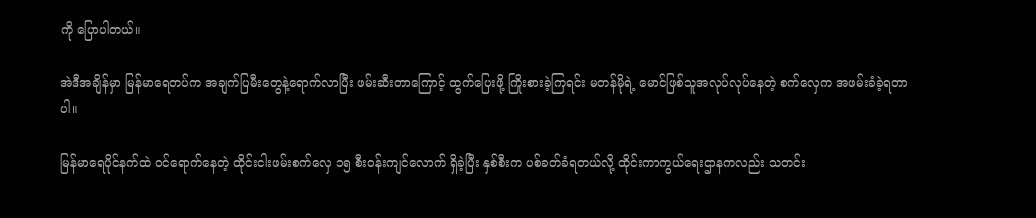ကို ပြောပါတယ်။

အဲဒီအချိန်မှာ မြန်မာရေတပ်က အချက်ပြမီးတွေနဲ့ရောက်လာပြီး ဖမ်းဆီးတာကြောင့် ထွက်ပြေးဖို့ ကြိုးစားခဲ့ကြရင်း မတန်မိုရဲ့ မောင်ဖြစ်သူအလုပ်လုပ်နေတဲ့ စက်လှေက အဖမ်းခံခဲ့ရတာပါ။

မြန်မာရေပိုင်နက်ထဲ ဝင်ရောက်နေတဲ့ ထိုင်းငါးဖမ်းစက်လှေ ၁၅ စီးဝန်းကျင်လောက် ရှိခဲ့ပြီး နှစ်စီးက ပစ်ခတ်ခံရတယ်လို့ ထိုင်းကာကွယ်ရေးဌာနကလည်း သတင်း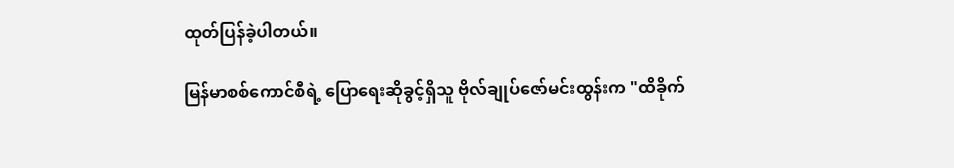ထုတ်ပြန်ခဲ့ပါတယ်။

မြန်မာစစ်ကောင်စီရဲ့ ပြောရေးဆိုခွင့်ရှိသူ ဗိုလ်ချုပ်ဇော်မင်းထွန်းက "ထိခိုက်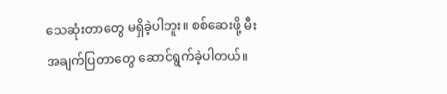သေဆုံးတာတွေ မရှိခဲ့ပါဘူး။ စစ်‌ဆေးဖို့ မီးအချက်ပြတာတွေ ဆောင်ရွက်ခဲ့ပါတယ်။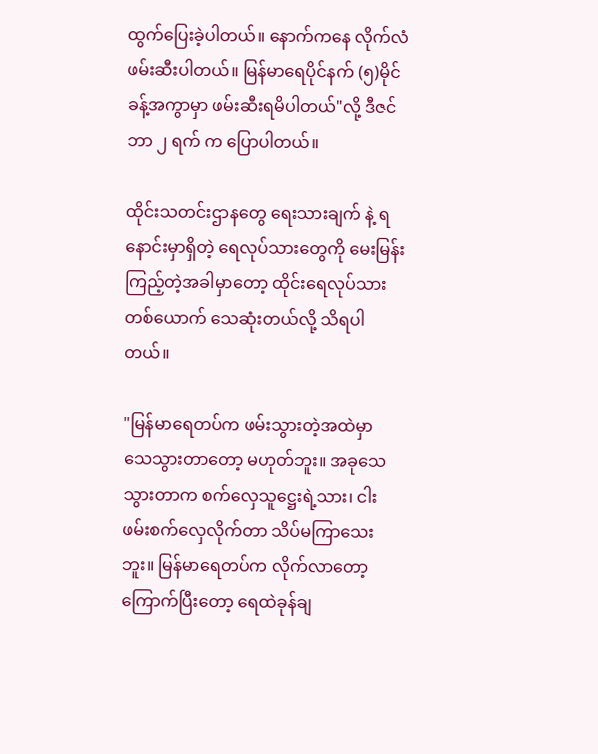ထွက်ပြေးခဲ့ပါတယ်။ နောက်ကနေ လိုက်လံဖမ်းဆီးပါတယ်။ မြန်မာရေပိုင်နက် (၅)မိုင်ခန့်အကွာမှာ ဖမ်းဆီးရမိပါတယ်"လို့ ဒီဇင်ဘာ ၂ ရက် က ပြောပါတယ်။

ထိုင်းသတင်းဌာနတွေ ရေးသားချက် နဲ့ ရနောင်းမှာရှိတဲ့ ရေလုပ်သားတွေကို မေးမြန်းကြည့်တဲ့အခါမှာတော့ ထိုင်းရေလုပ်သားတစ်ယောက် သေဆုံးတယ်လို့ သိရပါတယ်။

"မြန်မာရေတပ်က ဖမ်းသွားတဲ့အထဲမှာ သေသွားတာတော့ မဟုတ်ဘူး။ အခုသေသွားတာက စက်လှေသူဋ္ဌေးရဲ့သား၊ ငါးဖမ်းစက်လှေလိုက်တာ သိပ်မကြာသေးဘူး။ မြန်မာရေတပ်က လိုက်လာတော့ ကြောက်ပြီးတော့ ရေထဲခုန်ချ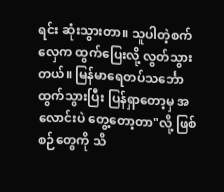ရင်း ဆုံးသွားတာ။ သူပါတဲ့စက်လှေက ထွက်ပြေးလို့ လွတ်သွားတယ်။ မြန်မာရေတပ်သင်္ဘောထွက်သွားပြီး ပြန်ရှာတော့မှ အလောင်းပဲ တွေ့တော့တာ"လို့ ဖြစ်စဉ်တွေကို သိ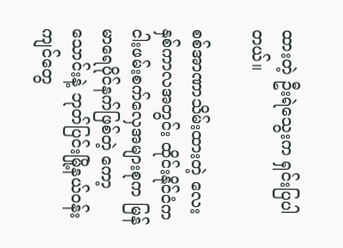ထားတဲ့ ဦးရဲသွေးက ရှင်းပြပါတယ်။

စစ်အာဏာသိမ်းထားတဲ့ လေးနှစ်ကာလအတွင်း ထိုင်းနိုင်ငံက ငါးဖမ်းစက်လှေအများစုက မြန်မာရေပိုင်နက်ဖြစ်တဲ့ ကော့သောင်းနဲ့ ဘုတ်ပြင်းမြို့နယ်ဝန်းကျင်တွေ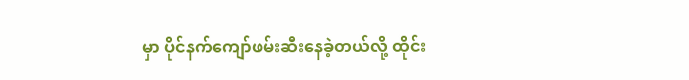မှာ ပိုင်နက်ကျော်ဖမ်းဆီးနေခဲ့တယ်လို့ ထိုင်း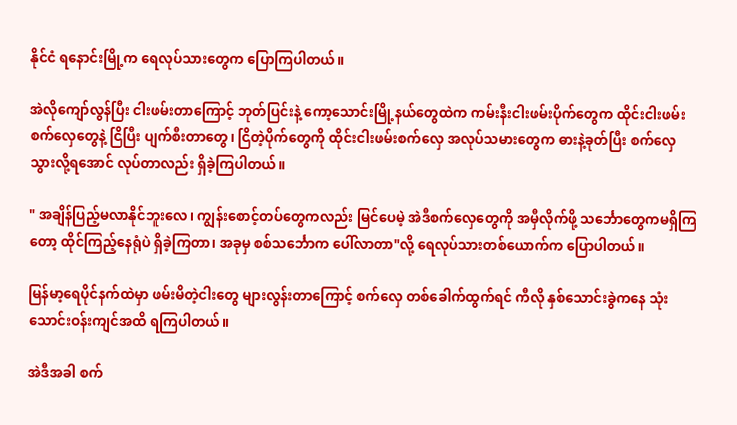နိုင်ငံ ရနောင်းမြို့က ရေလုပ်သားတွေက ပြောကြပါတယ်။

အဲလိုကျော်လွန်ပြီး ငါးဖမ်းတာကြောင့် ဘုတ်ပြင်းနဲ့ ကော့သောင်းမြို့နယ်တွေထဲက ကမ်းနီးငါးဖမ်းပိုက်တွေက ထိုင်းငါးဖမ်းစက်လှေတွေနဲ့ ငြိပြီး ပျက်စီးတာတွေ၊ ငြိတဲ့ပိုက်တွေကို ထိုင်းငါးဖမ်းစက်လှေ အလုပ်သမားတွေက ဓားနဲ့ခုတ်ပြီး စက်လှေသွားလို့ရအောင် လုပ်တာလည်း ရှိခဲ့ကြပါတယ်။

" အချိန်ပြည့်မလာနိုင်ဘူးလေ၊ ကျွန်းစောင့်တပ်တွေကလည်း မြင်ပေမဲ့ အဲဒီစက်လှေတွေကို အမှီလိုက်ဖို့ သင်္ဘောတွေကမရှိကြတော့ ထိုင်ကြည့်နေရုံပဲ ရှိခဲ့ကြတာ၊ အခုမှ စစ်သင်္ဘောက ပေါ်လာတာ"လို့ ရေလုပ်သားတစ်ယောက်က ပြောပါတယ်။

မြန်မာ့ရေပိုင်နက်ထဲမှာ ဖမ်းမိတဲ့ငါးတွေ များလွန်းတာကြောင့် စက်လှေ တစ်ခေါက်ထွက်ရင် ကီလို နှစ်သောင်းခွဲကနေ သုံးသောင်းဝန်းကျင်အထိ ရကြပါတယ်။

အဲဒီအခါ စက်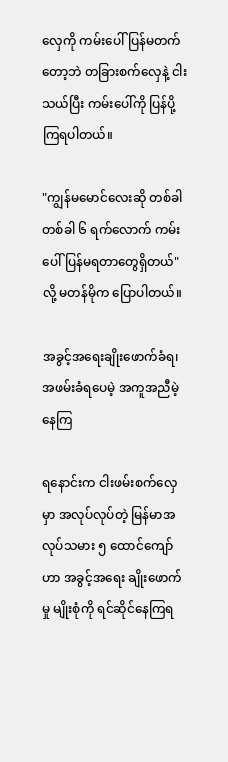လှေကို ကမ်းပေါ် ပြန်မတက်တော့ဘဲ တခြားစက်လှေနဲ့ ငါးသယ်ပြီး ကမ်းပေါ်ကို ပြန်ပို့ကြရပါတယ်။

"ကျွန်မမောင်လေးဆို တစ်ခါတစ်ခါ ၆ ရက်လောက် ကမ်းပေါ် ပြန်မရတာတွေရှိတယ်"လို့ မတန်မိုက ပြောပါတယ်။

အခွင့်အ‌ရေးချိုးဖောက်ခံရ၊ အဖမ်းခံရပေမဲ့ အကူအညီမဲ့နေကြ

ရနောင်းက ငါးဖမ်းစက်လှေမှာ အလုပ်လုပ်တဲ့ မြန်မာအလုပ်သမား ၅ ထောင်ကျော်ဟာ အခွင့်အရေး ချိုးဖောက်မှု မျိုးစုံကို ရင်ဆိုင်နေကြရ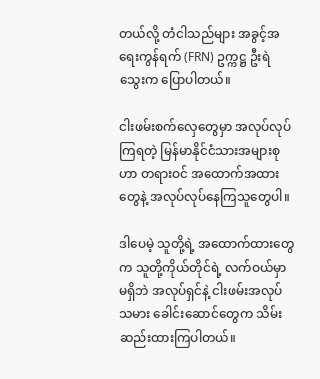တယ်လို့ တံငါသည်များ အခွင့်အရေးကွန်ရက် (FRN) ဥက္ကဋ္ဌ ဦးရဲသွေးက ပြောပါတယ်။

ငါးဖမ်းစက်လှေတွေမှာ အလုပ်လုပ်ကြရတဲ့ မြန်မာနိုင်ငံသားအများစုဟာ တရားဝင် အထောက်အထားတွေနဲ့ အလုပ်လုပ်နေကြသူတွေပါ။

ဒါပေမဲ့ သူတို့ရဲ့ အထောက်ထားတွေက သူတို့ကိုယ်တိုင်ရဲ့ လက်ဝယ်မှာ မရှိဘဲ အလုပ်ရှင်နဲ့ ငါးဖမ်းအလုပ်သမား ခေါင်းဆောင်တွေက သိမ်းဆည်းထားကြပါတယ်။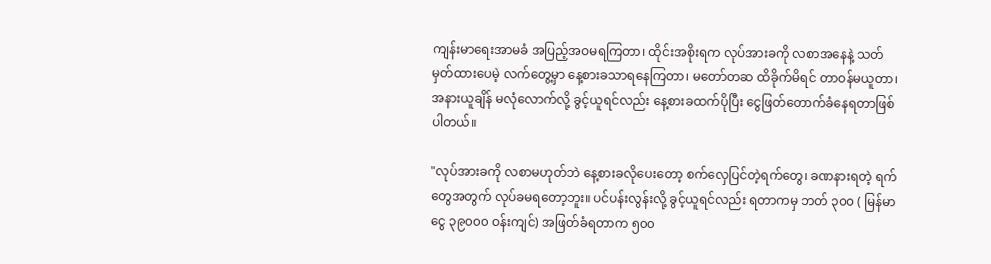ကျန်းမာရေးအာမခံ အပြည့်အဝမရကြတာ၊ ထိုင်းအစိုးရက လုပ်အားခကို လစာအနေနဲ့ သတ်မှတ်ထားပေမဲ့ လက်တွေ့မှာ နေ့စားခသာရနေကြတာ၊ မတော်တဆ ထိခိုက်မိရင် တာဝန်မယူတာ၊ အနားယူချိန် မလုံလောက်လို့ ခွင့်ယူရင်လည်း နေ့စားခထက်ပိုပြီး ငွေဖြတ်တောက်ခံနေရတာဖြစ်ပါတယ်။

"လုပ်အားခကို လစာမဟုတ်ဘဲ နေ့စားခလိုပေးတော့ စက်လှေပြင်တဲ့ရက်တွေ၊ ခဏနားရတဲ့ ရက်တွေအတွက် လုပ်ခမရတော့ဘူး။ ပင်ပန်းလွန်းလို့ ခွင့်ယူရင်လည်း ရတာကမှ ဘတ် ၃၀၀ ( မြန်မာငွေ ၃၉၀၀၀ ဝန်းကျင်) အဖြတ်ခံရတာက ၅၀၀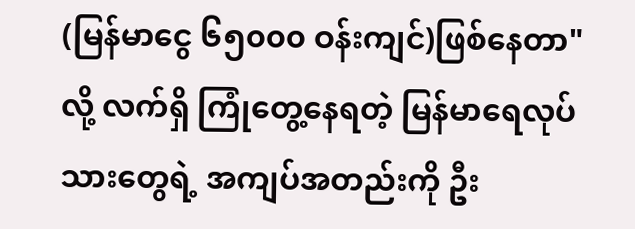(မြန်မာ‌ငွေ ၆၅၀၀၀ ဝန်းကျင်)ဖြစ်နေတာ"လို့ လက်ရှိ ကြုံတွေ့နေရတဲ့ မြန်မာရေလုပ်သားတွေရဲ့ အကျပ်အတည်းကို ဦး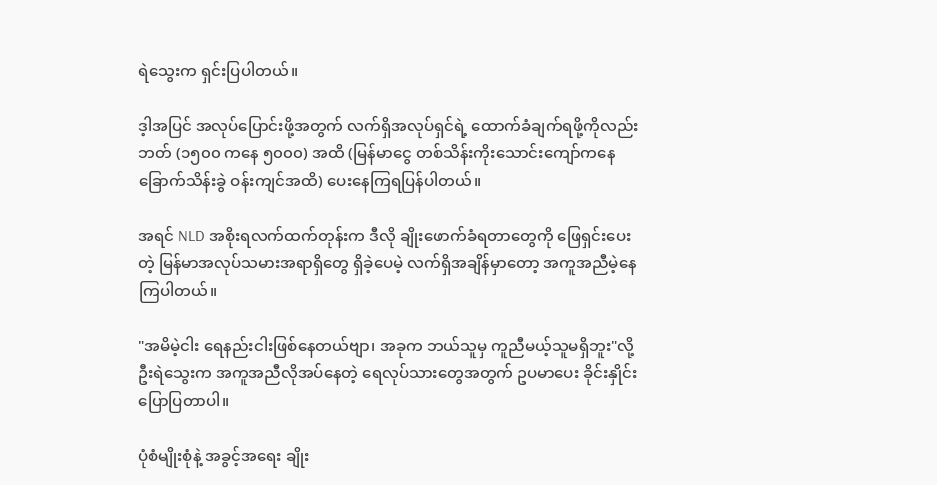ရဲသွေးက ရှင်းပြပါတယ်။

ဒ့ါအပြင် အလုပ်ပြောင်းဖို့အတွက် လက်ရှိအလုပ်ရှင်ရဲ့ ထောက်ခံချက်ရဖို့ကိုလည်း ဘတ် (၁၅၀၀ ကနေ ၅၀၀၀) အထိ (မြန်မာငွေ တစ်သိန်းကိုးသောင်းကျော်ကနေ ခြောက်သိန်းခွဲ ဝန်းကျင်အထိ) ပေးနေကြရပြန်ပါတယ်။

အရင် NLD အစိုးရလက်ထက်တုန်းက ဒီလို ချိုးဖောက်ခံရတာတွေကို ဖြေရှင်းပေးတဲ့ မြန်မာအလုပ်သမားအရာရှိတွေ ရှိခဲ့ပေမဲ့ လက်ရှိအချိန်မှာတော့ အကူအညီမဲ့နေကြပါတယ်။

"အမိမဲ့ငါး ရေနည်းငါးဖြစ်နေတယ်ဗျာ၊ အခုက ဘယ်သူမှ ကူညီမယ့်သူမရှိဘူး"လို့ ဦးရဲသွေးက အကူအညီလိုအပ်နေတဲ့ ရေလုပ်သားတွေအတွက် ဥပမာပေး ခိုင်းနှိုင်းပြောပြတာပါ။

ပုံစံမျိုးစုံနဲ့ အခွင့်အရေး ချိုး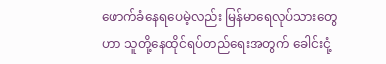ဖောက်ခံနေရပေမဲ့လည်း မြန်မာရေလုပ်သားတွေဟာ သူတို့နေထိုင်ရပ်တည်ရေးအတွက် ခေါင်းငုံ့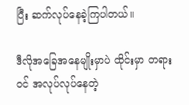ပြီး ဆက်လုပ်နေခဲ့ကြပါတယ်။

ဒီလိုအခြေအနေမျိုးမှာပဲ ထိုင်းမှာ တရားဝင် အလုပ်လုပ်နေတဲ့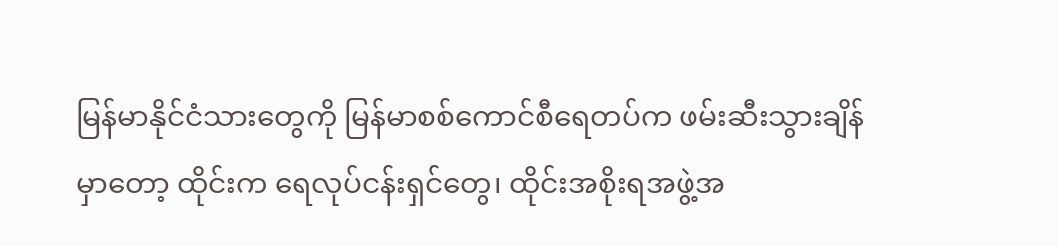မြန်မာနိုင်ငံသားတွေကို မြန်မာစစ်ကောင်စီရေတပ်က ဖမ်းဆီးသွားချိန်မှာတော့ ထိုင်းက ရေလုပ်ငန်းရှင်တွေ၊ ထိုင်းအစိုးရအဖွဲ့အ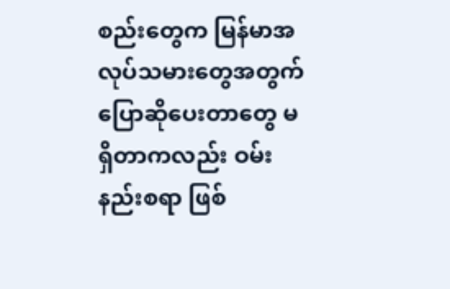စည်းတွေက မြန်မာအလုပ်သမားတွေအတွက် ပြောဆိုပေးတာတွေ မရှိတာကလည်း ဝမ်းနည်းစရာ ဖြစ်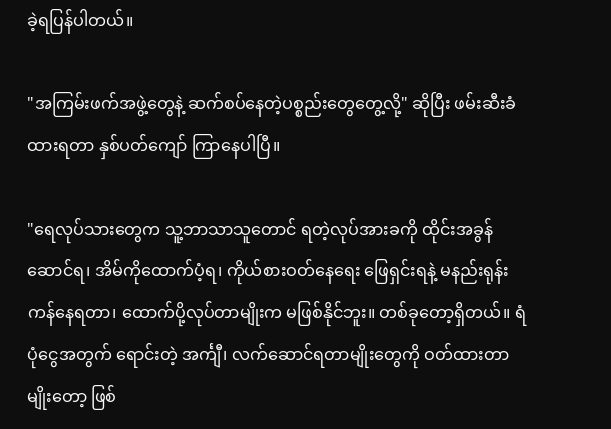ခဲ့ရပြန်ပါတယ်။

"အကြမ်းဖက်အဖွဲ့တွေနဲ့ ဆက်စပ်နေတဲ့ပစ္စည်းတွေတွေ့လို့" ဆိုပြီး ဖမ်းဆီးခံထားရတာ နှစ်ပတ်ကျော် ကြာနေပါပြီ။

"ရေလုပ်သားတွေက သူ့ဘာသာသူတောင် ရတဲ့လုပ်အားခကို ထိုင်းအခွန်ဆောင်ရ၊ အိမ်ကိုထောက်ပံ့ရ၊ ကိုယ်စားဝတ်နေရေး ဖြေရှင်းရနဲ့ မနည်းရုန်းကန်နေရတာ၊ ထောက်ပို့လုပ်တာမျိုးက မဖြစ်နိုင်ဘူး။ တစ်ခုတော့ရှိတယ်။ ရံပုံငွေအတွက် ရောင်းတဲ့ အင်္ကျီ၊ လက်ဆောင်ရတာမျိုးတွေကို ဝတ်ထားတာမျိုးတော့ ဖြစ်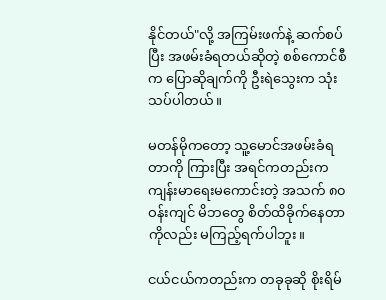နိုင်တယ်"လို့ အကြမ်းဖက်နဲ့ ဆက်စပ်ပြီး အဖမ်းခံရတယ်ဆိုတဲ့ စစ်ကောင်စီက ပြောဆိုချက်ကို ဦးရဲသွေးက သုံးသပ်ပါတယ်။

မတန်မိုကတော့ သူ့မောင်အဖမ်းခံရတာကို ကြားပြီး အရင်ကတည်းက ကျန်းမာရေးမကောင်းတဲ့ အသက် ၈၀ ဝန်းကျင် မိဘတွေ စိတ်ထိခိုက်နေတာကိုလည်း မကြည့်ရက်ပါဘူး။

ငယ်ငယ်ကတည်းက တခုခုဆို စိုးရိမ်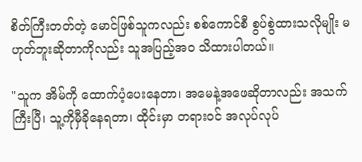စိတ်ကြီးတတ်တဲ့ မောင်ဖြစ်သူကလည်း စစ်ကောင်စီ စွပ်စွဲထားသလိုမျိုး မဟုတ်ဘူးဆိုတာကိုလည်း သူအပြည့်အဝ သိထားပါတယ်။

"သူက အိမ်ကို ထောက်ပံ့ပေးနေတာ၊ အမေနဲ့အဖေဆိုတာလည်း အသက်ကြီးပြီ၊ သူ့ကိုမှီခိုနေရတာ၊ ထိုင်းမှာ တရားဝင် အလုပ်လုပ်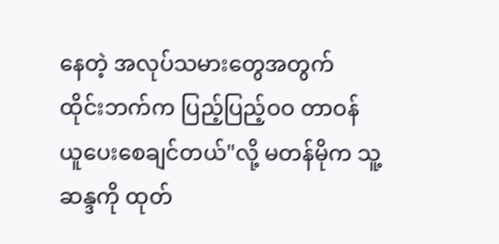နေတဲ့ အလုပ်သမားတွေအတွက် ထိုင်းဘက်က ပြည့်ပြည့်ဝဝ တာဝန်ယူပေးစေချင်တယ်"လို့ မတန်မိုက သူ့ဆန္ဒကို ထုတ်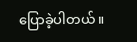ပြောခဲ့ပါတယ်။